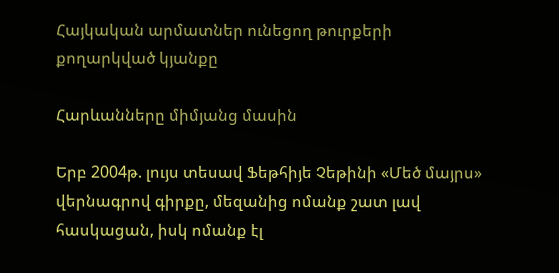Հայկական արմատներ ունեցող թուրքերի քողարկված կյանքը

Հարևանները միմյանց մասին

Երբ 2004թ. լույս տեսավ Ֆեթհիյե Չեթինի «Մեծ մայրս» վերնագրով գիրքը, մեզանից ոմանք շատ լավ հասկացան, իսկ ոմանք էլ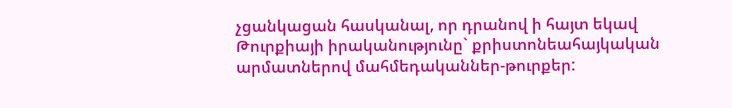չցանկացան հասկանալ, որ դրանով ի հայտ եկավ Թուրքիայի իրականությունը` քրիստոնեահայկական արմատներով մահմեդականներ-թուրքեր: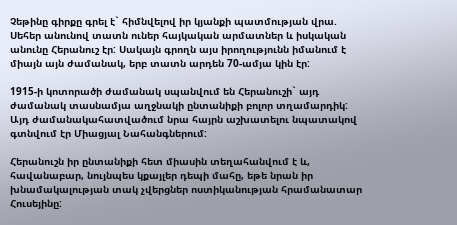Չեթինը գիրքը գրել է` հիմնվելով իր կյանքի պատմության վրա. Սեհեր անունով տատն ուներ հայկական արմատներ և իսկական անունը Հերանուշ էր: Սակայն գրողն այս իրողությունն իմանում է միայն այն ժամանակ, երբ տատն արդեն 70-ամյա կին էր:

1915-ի կոտորածի ժամանակ սպանվում են Հերանուշի` այդ ժամանակ տասնամյա աղջնակի ընտանիքի բոլոր տղամարդիկ: Այդ ժամանակահատվածում նրա հայրն աշխատելու նպատակով գտնվում էր Միացյալ Նահանգներում:

Հերանուշն իր ընտանիքի հետ միասին տեղահանվում է և, հավանաբար, նույնպես կքայլեր դեպի մահը, եթե նրան իր խնամակալության տակ չվերցներ ոստիկանության հրամանատար Հուսեյինը: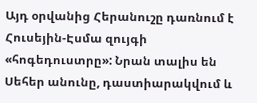Այդ օրվանից Հերանուշը դառնում է Հուսեյին-Էսմա զույգի «հոգեդուստրը»: Նրան տալիս են Սեհեր անունը, դաստիարակվում և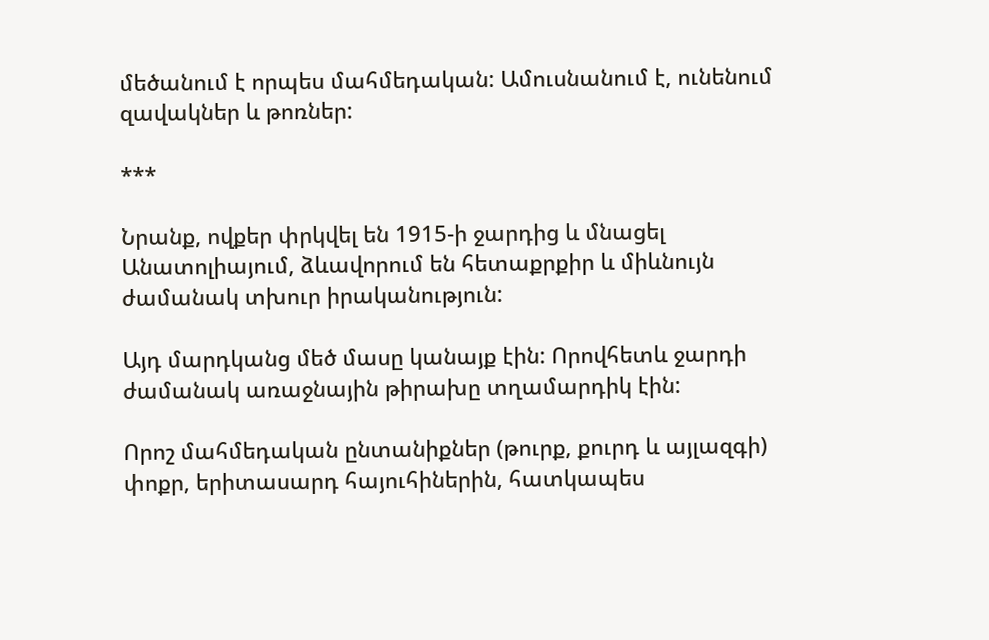մեծանում է որպես մահմեդական: Ամուսնանում է, ունենում զավակներ և թոռներ:

***

Նրանք, ովքեր փրկվել են 1915-ի ջարդից և մնացել Անատոլիայում, ձևավորում են հետաքրքիր և միևնույն ժամանակ տխուր իրականություն:

Այդ մարդկանց մեծ մասը կանայք էին: Որովհետև ջարդի ժամանակ առաջնային թիրախը տղամարդիկ էին:

Որոշ մահմեդական ընտանիքներ (թուրք, քուրդ և այլազգի) փոքր, երիտասարդ հայուհիներին, հատկապես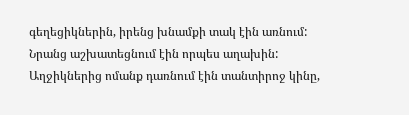գեղեցիկներին, իրենց խնամքի տակ էին առնում: Նրանց աշխատեցնում էին որպես աղախին: Աղջիկներից ոմանք դառնում էին տանտիրոջ կինը,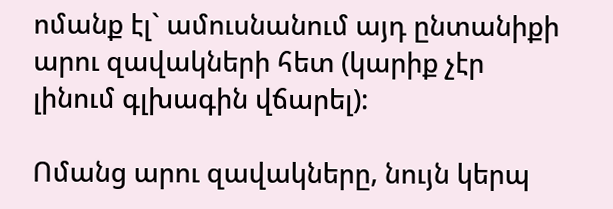ոմանք էլ` ամուսնանում այդ ընտանիքի արու զավակների հետ (կարիք չէր լինում գլխագին վճարել):

Ոմանց արու զավակները, նույն կերպ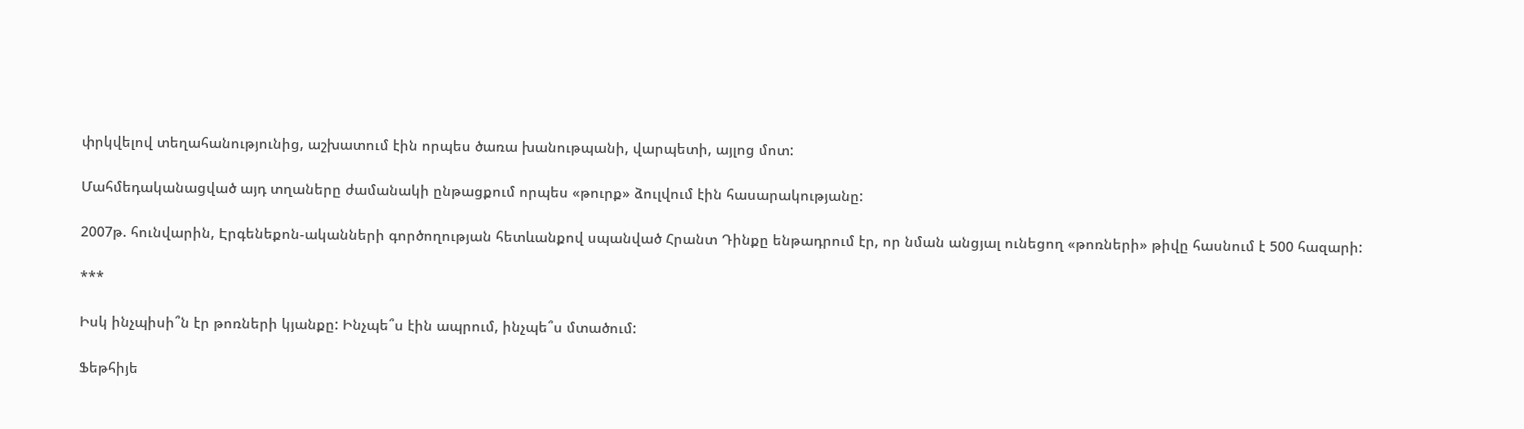փրկվելով տեղահանությունից, աշխատում էին որպես ծառա խանութպանի, վարպետի, այլոց մոտ:

Մահմեդականացված այդ տղաները ժամանակի ընթացքում որպես «թուրք» ձուլվում էին հասարակությանը:

2007թ. հունվարին, Էրգենեքոն-ականների գործողության հետևանքով սպանված Հրանտ Դինքը ենթադրում էր, որ նման անցյալ ունեցող «թոռների» թիվը հասնում է 500 հազարի:

***

Իսկ ինչպիսի՞ն էր թոռների կյանքը: Ինչպե՞ս էին ապրում, ինչպե՞ս մտածում:

Ֆեթհիյե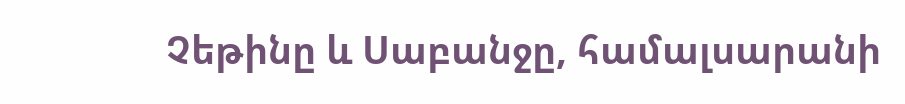Չեթինը և Սաբանջը, համալսարանի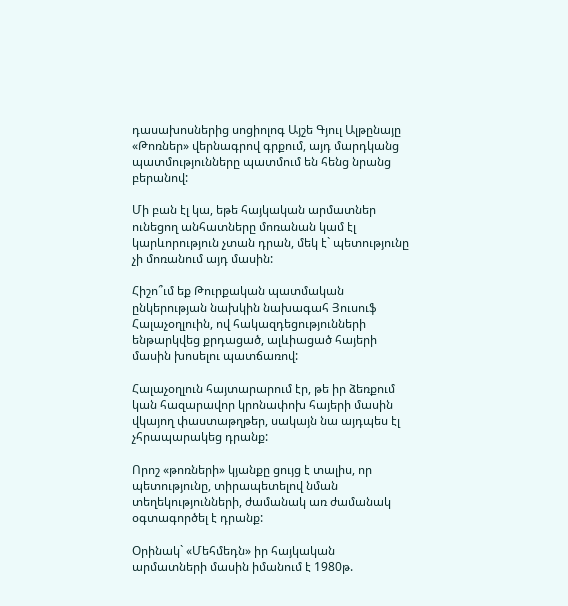դասախոսներից սոցիոլոգ Այշե Գյուլ Ալթընայը «Թոռներ» վերնագրով գրքում, այդ մարդկանց պատմությունները պատմում են հենց նրանց բերանով:

Մի բան էլ կա, եթե հայկական արմատներ ունեցող անհատները մոռանան կամ էլ կարևորություն չտան դրան, մեկ է` պետությունը չի մոռանում այդ մասին:

Հիշո՞ւմ եք Թուրքական պատմական ընկերության նախկին նախագահ Յուսուֆ Հալաչօղլուին, ով հակազդեցությունների ենթարկվեց քրդացած, ալևիացած հայերի մասին խոսելու պատճառով:

Հալաչօղլուն հայտարարում էր, թե իր ձեռքում կան հազարավոր կրոնափոխ հայերի մասին վկայող փաստաթղթեր, սակայն նա այդպես էլ չհրապարակեց դրանք:

Որոշ «թոռների» կյանքը ցույց է տալիս, որ պետությունը, տիրապետելով նման տեղեկությունների, ժամանակ առ ժամանակ օգտագործել է դրանք:

Օրինակ` «Մեհմեդն» իր հայկական արմատների մասին իմանում է 1980թ.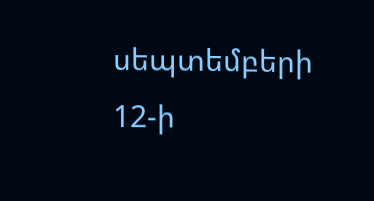սեպտեմբերի 12-ի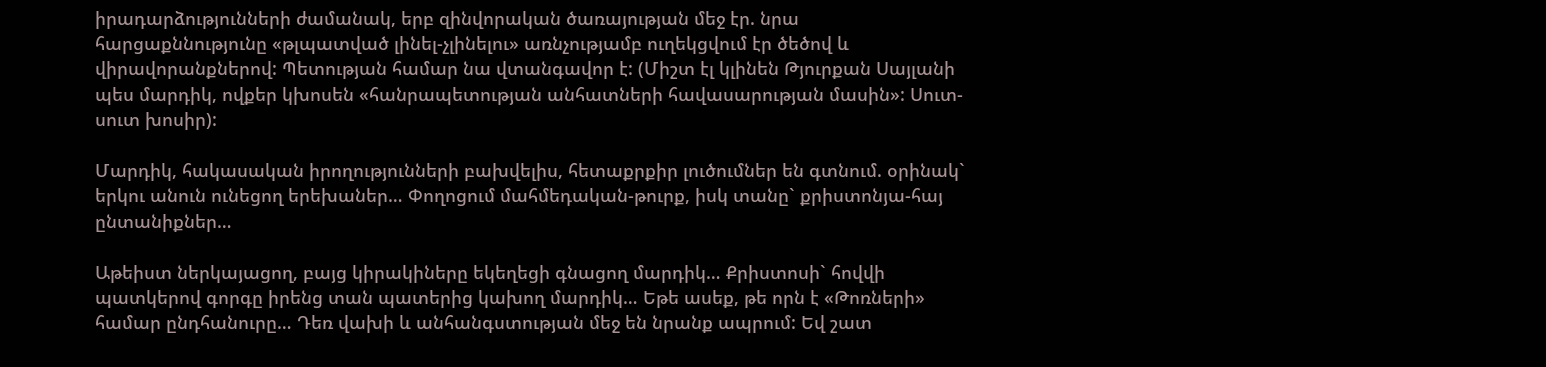իրադարձությունների ժամանակ, երբ զինվորական ծառայության մեջ էր. նրա հարցաքննությունը «թլպատված լինել-չլինելու» առնչությամբ ուղեկցվում էր ծեծով և վիրավորանքներով: Պետության համար նա վտանգավոր է: (Միշտ էլ կլինեն Թյուրքան Սայլանի պես մարդիկ, ովքեր կխոսեն «հանրապետության անհատների հավասարության մասին»: Սուտ-սուտ խոսիր):

Մարդիկ, հակասական իրողությունների բախվելիս, հետաքրքիր լուծումներ են գտնում. օրինակ` երկու անուն ունեցող երեխաներ… Փողոցում մահմեդական-թուրք, իսկ տանը` քրիստոնյա-հայ ընտանիքներ…

Աթեիստ ներկայացող, բայց կիրակիները եկեղեցի գնացող մարդիկ… Քրիստոսի` հովվի պատկերով գորգը իրենց տան պատերից կախող մարդիկ… Եթե ասեք, թե որն է «Թոռների» համար ընդհանուրը… Դեռ վախի և անհանգստության մեջ են նրանք ապրում: Եվ շատ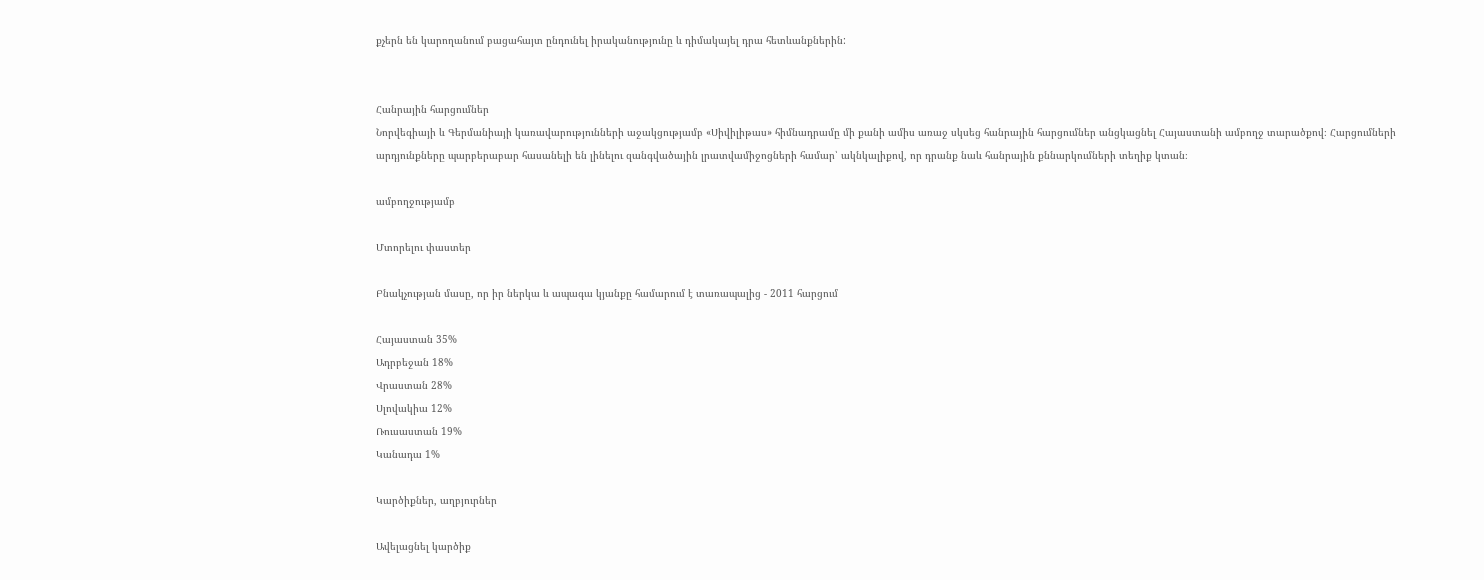քչերն են կարողանում բացահայտ ընդունել իրականությունը և դիմակայել դրա հետևանքներին:


Հանրային հարցումներ
Նորվեգիայի և Գերմանիայի կառավարությունների աջակցությամբ «Սիվիլիթաս» հիմնադրամը մի քանի ամիս առաջ սկսեց հանրային հարցումներ անցկացնել Հայաստանի ամբողջ տարածքով։ Հարցումների արդյունքները պարբերաբար հասանելի են լինելու զանգվածային լրատվամիջոցների համար՝ ակնկալիքով, որ դրանք նաև հանրային քննարկումների տեղիք կտան։

ամբողջությամբ

Մտորելու փաստեր

Բնակչության մասը, որ իր ներկա և ապագա կյանքը համարում է տառապալից - 2011 հարցում

Հայաստան 35%
Ադրբեջան 18%
Վրաստան 28%
Սլովակիա 12%
Ռուսաստան 19%
Կանադա 1%

Կարծիքներ, աղբյուրներ

Ավելացնել կարծիք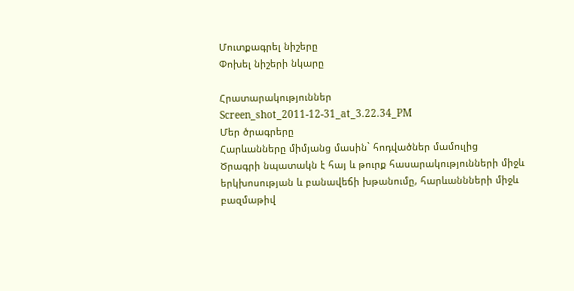Մուտքագրել նիշերը
Փոխել նիշերի նկարը

Հրատարակություններ
Screen_shot_2011-12-31_at_3.22.34_PM
Մեր ծրագրերը
Հարևանները միմյանց մասին` հոդվածներ մամուլից
Ծրագրի նպատակն է հայ և թուրք հասարակությունների միջև երկխոսության և բանավեճի խթանումը, հարևաննների միջև բազմաթիվ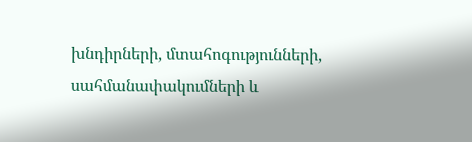խնդիրների, մտահոգությունների, սահմանափակումների և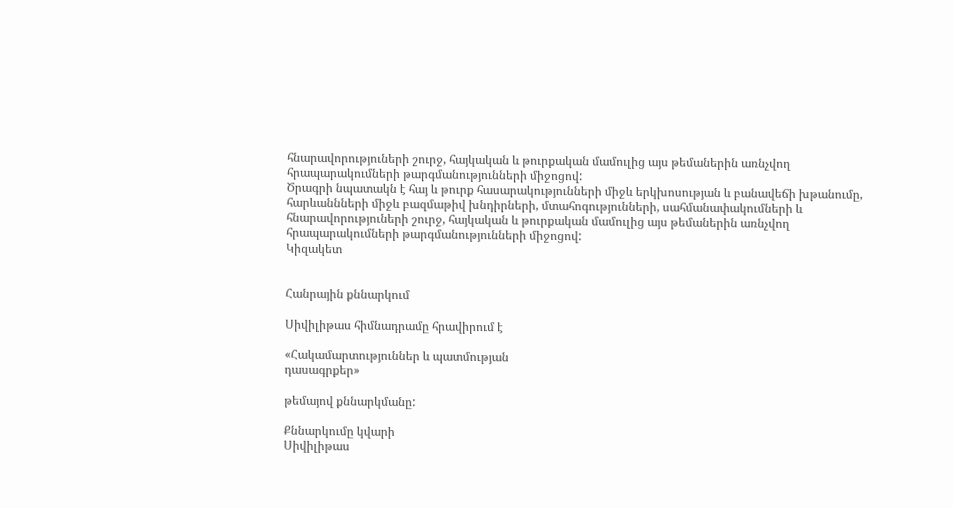հնարավորություների շուրջ, հայկական և թուրքական մամուլից այս թեմաներին առնչվող հրապարակումների թարգմանությունների միջոցով:
Ծրագրի նպատակն է հայ և թուրք հասարակությունների միջև երկխոսության և բանավեճի խթանումը, հարևաննների միջև բազմաթիվ խնդիրների, մտահոգությունների, սահմանափակումների և հնարավորություների շուրջ, հայկական և թուրքական մամուլից այս թեմաներին առնչվող հրապարակումների թարգմանությունների միջոցով:
Կիզակետ


Հանրային քննարկում

Սիվիլիթաս հիմնադրամը հրավիրում է

«Հակամարտություններ և պատմության
դասագրքեր»

թեմայով քննարկմանը:

Քննարկումը կվարի
Սիվիլիթաս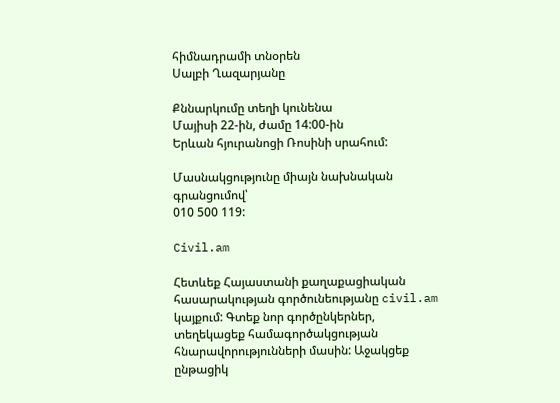հիմնադրամի տնօրեն
Սալբի Ղազարյանը

Քննարկումը տեղի կունենա
Մայիսի 22-ին, ժամը 14:00-ին
Երևան հյուրանոցի Ռոսինի սրահում:

Մասնակցությունը միայն նախնական գրանցումով՝
010 500 119:

Civil.am

Հետևեք Հայաստանի քաղաքացիական հասարակության գործունեությանը civil.am կայքում: Գտեք նոր գործընկերներ, տեղեկացեք համագործակցության հնարավորությունների մասին: Աջակցեք ընթացիկ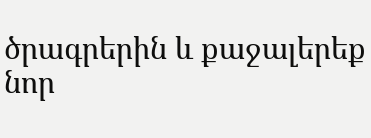ծրագրերին և քաջալերեք նոր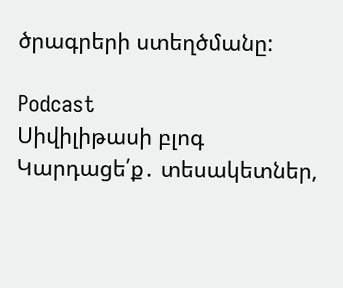ծրագրերի ստեղծմանը:

Podcast
Սիվիլիթասի բլոգ
Կարդացե՛ք․ տեսակետներ,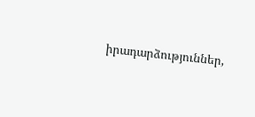իրադարձություններ,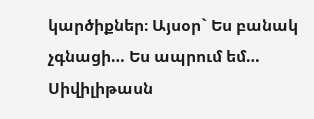կարծիքներ։ Այսօր` Ես բանակ չգնացի… Ես ապրում եմ…
Սիվիլիթասն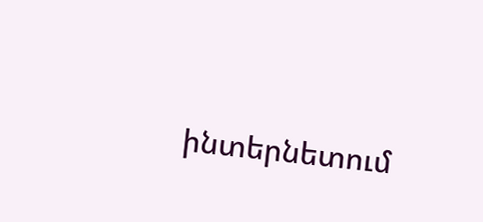ինտերնետում